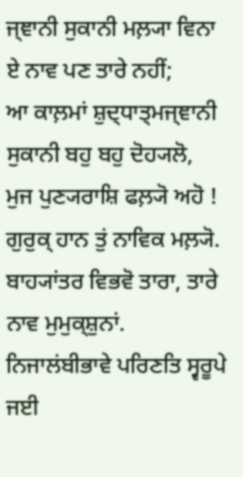ਜ੍ਞਾਨੀ ਸੁਕਾਨੀ ਮਲ਼੍ਯਾ ਵਿਨਾ ਏ ਨਾਵ ਪਣ ਤਾਰੇ ਨਹੀਂ;
ਆ ਕਾਲ਼ਮਾਂ ਸ਼ੁਦ੍ਧਾਤ੍ਮਜ੍ਞਾਨੀ ਸੁਕਾਨੀ ਬਹੁ ਬਹੁ ਦੋਹ੍ਯਲੋ,
ਮੁਜ ਪੁਣ੍ਯਰਾਸ਼ਿ ਫਲ਼੍ਯੋ ਅਹੋ ! ਗੁਰੁਕ੍ ਹਾਨ ਤੁਂ ਨਾਵਿਕ ਮਲ਼੍ਯੋ.
ਬਾਹ੍ਯਾਂਤਰ ਵਿਭਵੋ ਤਾਰਾ, ਤਾਰੇ ਨਾਵ ਮੁਮੁਕ੍ਸ਼ੁਨਾਂ.
ਨਿਜਾਲਂਬੀਭਾਵੇ ਪਰਿਣਤਿ ਸ੍ਵਰੂਪੇ ਜਈ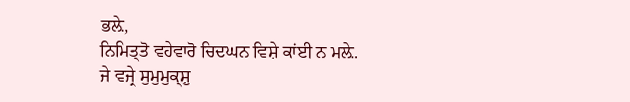ਭਲ਼ੇ,
ਨਿਮਿਤ੍ਤੋ ਵਹੇਵਾਰੋ ਚਿਦਘਨ ਵਿਸ਼ੇ ਕਾਂਈ ਨ ਮਲ਼ੇ.
ਜੇ ਵਜ੍ਰੇ ਸੁਮੁਮੁਕ੍ਸ਼ੁ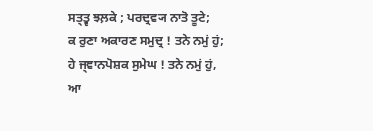ਸਤ੍ਤ੍ਵ ਝਲ਼ਕੇ ; ਪਰਦ੍ਰਵ੍ਯ ਨਾਤੋ ਤੂਟੇ;
ਕ ਰੁਣਾ ਅਕਾਰਣ ਸਮੁਦ੍ਰ ! ਤਨੇ ਨਮੁਂ ਹੁਂ;
ਹੇ ਜ੍ਞਾਨਪੋਸ਼ਕ ਸੁਮੇਘ ! ਤਨੇ ਨਮੁਂ ਹੁਂ,
ਆ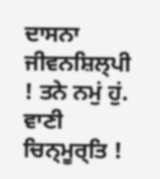ਦਾਸਨਾ ਜੀਵਨਸ਼ਿਲ੍ਪੀ ! ਤਨੇ ਨਮੁਂ ਹੁਂ.
ਵਾਣੀ ਚਿਨ੍ਮੂਰ੍ਤਿ !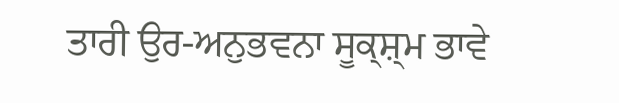ਤਾਰੀ ਉਰ-ਅਨੁਭਵਨਾ ਸੂਕ੍ਸ਼੍ਮ ਭਾਵੇ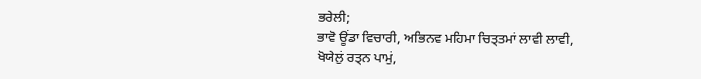ਭਰੇਲੀ;
ਭਾਵੋ ਊਂਡਾ ਵਿਚਾਰੀ, ਅਭਿਨਵ ਮਹਿਮਾ ਚਿਤ੍ਤਮਾਂ ਲਾਵੀ ਲਾਵੀ,
ਖੋਯੇਲੁਂ ਰਤ੍ਨ ਪਾਮੁਂ,